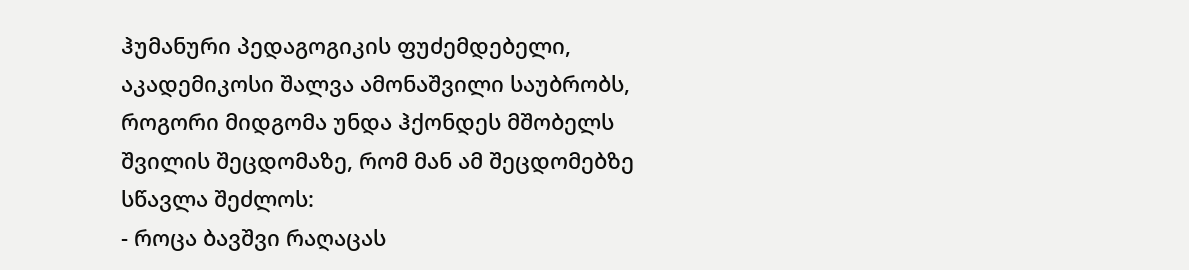ჰუმანური პედაგოგიკის ფუძემდებელი, აკადემიკოსი შალვა ამონაშვილი საუბრობს, როგორი მიდგომა უნდა ჰქონდეს მშობელს შვილის შეცდომაზე, რომ მან ამ შეცდომებზე სწავლა შეძლოს:
- როცა ბავშვი რაღაცას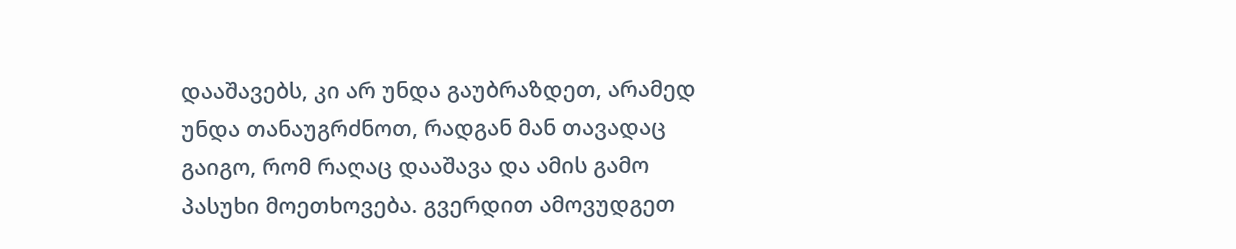დააშავებს, კი არ უნდა გაუბრაზდეთ, არამედ უნდა თანაუგრძნოთ, რადგან მან თავადაც გაიგო, რომ რაღაც დააშავა და ამის გამო პასუხი მოეთხოვება. გვერდით ამოვუდგეთ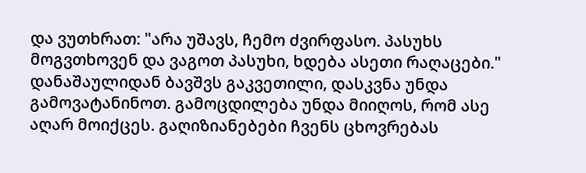და ვუთხრათ: "არა უშავს, ჩემო ძვირფასო. პასუხს მოგვთხოვენ და ვაგოთ პასუხი, ხდება ასეთი რაღაცები." დანაშაულიდან ბავშვს გაკვეთილი, დასკვნა უნდა გამოვატანინოთ. გამოცდილება უნდა მიიღოს, რომ ასე აღარ მოიქცეს. გაღიზიანებები ჩვენს ცხოვრებას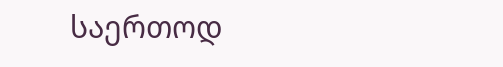საერთოდ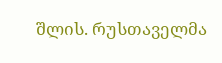შლის. რუსთაველმა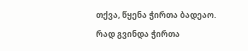თქვა, წყენა ჭირთა ბადეაო. რად გვინდა ჭირთა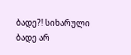ბადე?! სიხარული ბადე არ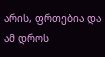არის, ფრთებია და ამ დროს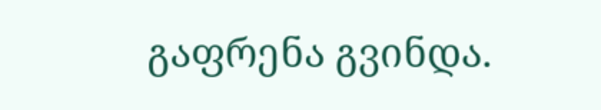გაფრენა გვინდა.